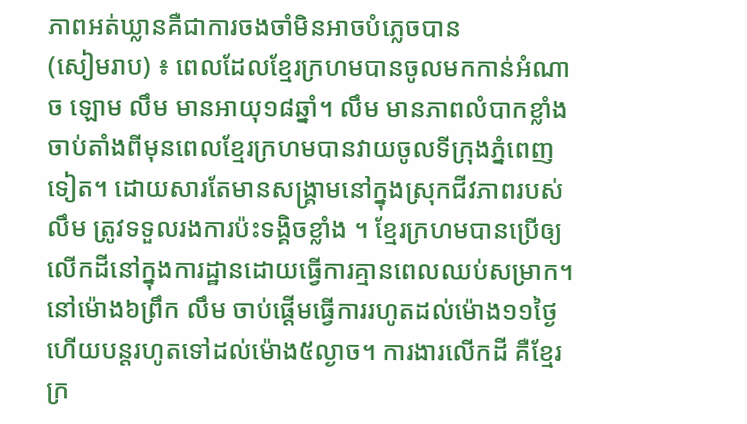ភាពអត់ឃ្លានគឺជាការចងចាំមិនអាចបំភ្លេចបាន
(សៀមរាប) ៖ ពេលដែលខ្មែរក្រហមបានចូលមកកាន់អំណាច ឡោម លឹម មានអាយុ១៨ឆ្នាំ។ លឹម មានភាពលំបាកខ្លាំងចាប់តាំងពីមុនពេលខ្មែរក្រហមបានវាយចូលទីក្រុងភ្នំពេញទៀត។ ដោយសារតែមានសង្គ្រាមនៅក្នុងស្រុកជីវភាពរបស់ លឹម ត្រូវទទួលរងការប៉ះទង្គិចខ្លាំង ។ ខ្មែរក្រហមបានប្រើឲ្យលើកដីនៅក្នុងការដ្ឋានដោយធ្វើការគ្មានពេលឈប់សម្រាក។ នៅម៉ោង៦ព្រឹក លឹម ចាប់ផ្ដើមធ្វើការរហូតដល់ម៉ោង១១ថ្ងៃ ហើយបន្តរហូតទៅដល់ម៉ោង៥ល្ងាច។ ការងារលើកដី គឺខ្មែរក្រ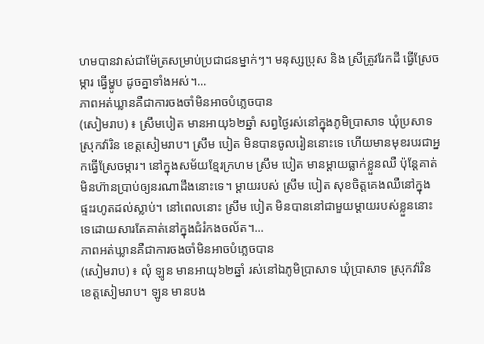ហមបានវាស់ជាម៉ែត្រសម្រាប់ប្រជាជនម្នាក់ៗ។ មនុស្សប្រុស និង ស្រីត្រូវរែកដី ធ្វើស្រែចម្ការ ធ្វើម្ហូប ដូចគ្នាទាំងអស់។...
ភាពអត់ឃ្លានគឺជាការចងចាំមិនអាចបំភ្លេចបាន
(សៀមរាប) ៖ ស្រឹមបៀត មានអាយុ៦២ឆ្នាំ សព្វថ្ងៃរស់នៅក្នុងភូមិប្រាសាទ ឃុំប្រសាទ ស្រុកវ៉ារិន ខេត្តសៀមរាប។ ស្រឹម បៀត មិនបានចូលរៀននោះទេ ហើយមានមុខរបរជាអ្នកធ្វើស្រែចម្ការ។ នៅក្នុងសម័យខ្មែរក្រហម ស្រឹម បៀត មានម្ដាយធ្លាក់ខ្លួនឈឺ ប៉ុន្តែគាត់មិនហ៊ានប្រាប់ឲ្យនរណាដឹងនោះទេ។ ម្តាយរបស់ ស្រឹម បៀត សុខចិត្តគេងឈឺនៅក្នុងផ្ទះរហូតដល់ស្លាប់។ នៅពេលនោះ ស្រឹម បៀត មិនបាននៅជាមួយម្ដាយរបស់ខ្លួននោះទេដោយសារតែគាត់នៅក្នុងជំរំកងចល័ត។...
ភាពអត់ឃ្លានគឺជាការចងចាំមិនអាចបំភ្លេចបាន
(សៀមរាប) ៖ លុំ ឡូន មានអាយុ៦២ឆ្នាំ រស់នៅឯភូមិប្រាសាទ ឃុំប្រាសាទ ស្រុកវ៉ារិន ខេត្តសៀមរាប។ ឡូន មានបង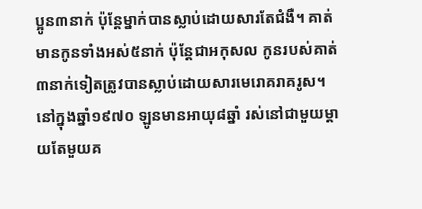ប្អូន៣នាក់ ប៉ុន្តែម្នាក់បានស្លាប់ដោយសារតែជំងឺ។ គាត់មានកូនទាំងអស់៥នាក់ ប៉ុន្តែជាអកុសល កូនរបស់គាត់៣នាក់ទៀតត្រូវបានស្លាប់ដោយសារមេរោគរាគរូស។ នៅក្នុងឆ្នាំ១៩៧០ ឡូនមានអាយុ៨ឆ្នាំ រស់នៅជាមួយម្ដាយតែមួយគ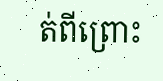ត់ពីព្រោះ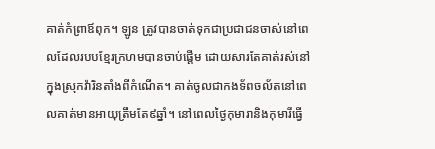គាត់កំព្រាឪពុក។ ឡូន ត្រូវបានចាត់ទុកជាប្រជាជនចាស់នៅពេលដែលរបបខ្មែរក្រហមបានចាប់ផ្ដើម ដោយសារតែគាត់រស់នៅក្នុងស្រុកវ៉ារិនតាំងពីកំណើត។ គាត់ចូលជាកងទ័ពចល័តនៅពេលគាត់មានអាយុត្រឹមតែ៩ឆ្នាំ។ នៅពេលថ្ងៃកុមារានិងកុមារីធ្វើ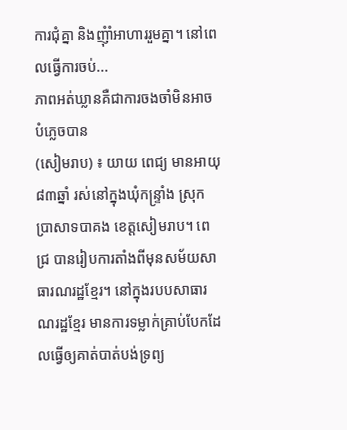ការជុំគ្នា និងញុំាំអាហាររួមគ្នា។ នៅពេលធ្វើការចប់...
ភាពអត់ឃ្លានគឺជាការចងចាំមិនអាចបំភ្លេចបាន
(សៀមរាប) ៖ យាយ ពេជ្យ មានអាយុ៨៣ឆ្នាំ រស់នៅក្នុងឃុំកន្រ្ទាំង ស្រុកប្រាសាទបាគង ខេត្តសៀមរាប។ ពេជ្រ បានរៀបការតាំងពីមុនសម័យសាធារណរដ្ឋខ្មែរ។ នៅក្នុងរបបសាធារណរដ្ឋខ្មែរ មានការទម្លាក់គ្រាប់បែកដែលធ្វើឲ្យគាត់បាត់បង់ទ្រព្យ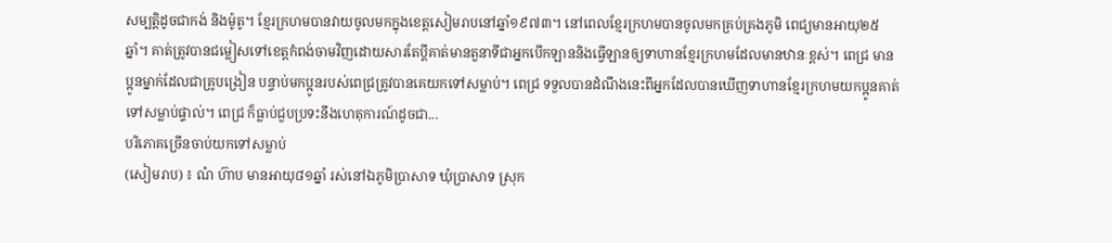សម្បត្តិដូចជាកង់ និងម៉ូតូ។ ខ្មែរក្រហមបានវាយចូលមកក្នុងខេត្តសៀមរាបនៅឆ្នាំ១៩៧៣។ នៅពេលខ្មែរក្រហមបានចូលមកគ្រប់គ្រងភូមិ ពេជ្យមានអាយុ២៥ឆ្នាំ។ គាត់ត្រូវបានជម្លៀសទៅខេត្តកំពង់ចាមវិញដោយសារតែប្តីគាត់មានតួនាទីជាអ្នកបើកឡាននិងធ្វើឡានឲ្យទាហានខ្មែរក្រហមដែលមានឋានៈខ្ពស់។ ពេជ្រ មានប្អូនម្នាក់ដែលជាគ្រូបង្រៀន បន្ទាប់មកប្អូនរបស់ពេជ្រត្រូវបានគេយកទៅសម្លាប់។ ពេជ្រ ទទួលបានដំណឹងនេះពីអ្នកដែលបានឃើញទាហានខ្មែរក្រហមយកប្អូនគាត់ទៅសម្លាប់ផ្ទាល់។ ពេជ្រ ក៏ធ្លាប់ជួបប្រទះនឹងហេតុការណ៍ដូចជា...
បរិភោគច្រើនចាប់យកទៅសម្លាប់
(សៀមរាប) ៖ ណំ ហ៊ាប មានអាយុ៨១ឆ្នាំ រស់នៅឯភូមិប្រាសាទ ឃុំប្រាសាទ ស្រុក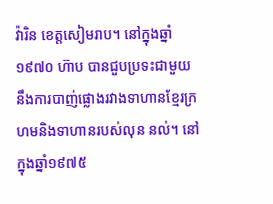វ៉ារិន ខេត្តសៀមរាប។ នៅក្នុងឆ្នាំ១៩៧០ ហ៊ាប បានជួបប្រទះជាមួយនឹងការបាញ់ផ្លោងរវាងទាហានខ្មែរក្រហមនិងទាហានរបស់លុន នល់។ នៅក្នុងឆ្នាំ១៩៧៥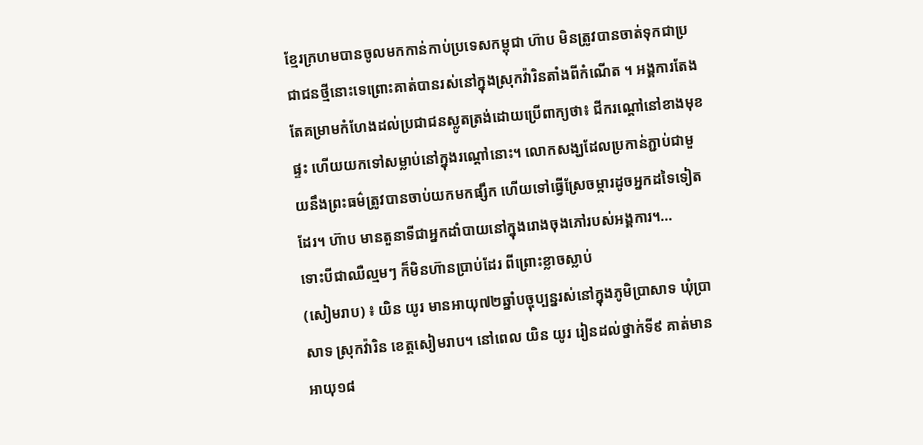ខ្មែរក្រហមបានចូលមកកាន់កាប់ប្រទេសកម្ពុជា ហ៊ាប មិនត្រូវបានចាត់ទុកជាប្រជាជនថ្មីនោះទេព្រោះគាត់បានរស់នៅក្នុងស្រុកវ៉ារិនតាំងពីកំណើត ។ អង្គការតែងតែគម្រាមកំហែងដល់ប្រជាជនស្លូតត្រង់ដោយប្រើពាក្យថា៖ ជីករណ្ដៅនៅខាងមុខផ្ទះ ហើយយកទៅសម្លាប់នៅក្នុងរណ្ដៅនោះ។ លោកសង្ឃដែលប្រកាន់ភ្ជាប់ជាមួយនឹងព្រះធម៌ត្រូវបានចាប់យកមកផ្សឹក ហើយទៅធ្វើស្រែចម្ការដូចអ្នកដទៃទៀតដែរ។ ហ៊ាប មានតួនាទីជាអ្នកដាំបាយនៅក្នុងរោងចុងភៅរបស់អង្គការ។...
ទោះបីជាឈឺល្មមៗ ក៏មិនហ៊ានប្រាប់ដែរ ពីព្រោះខ្លាចស្លាប់
(សៀមរាប) ៖ យិន យូរ មានអាយុ៧២ឆ្នាំបច្ចុប្បន្នរស់នៅក្នុងភូមិប្រាសាទ ឃុំប្រាសាទ ស្រុកវ៉ារិន ខេត្តសៀមរាប។ នៅពេល យិន យូរ រៀនដល់ថ្នាក់ទី៩ គាត់មានអាយុ១៨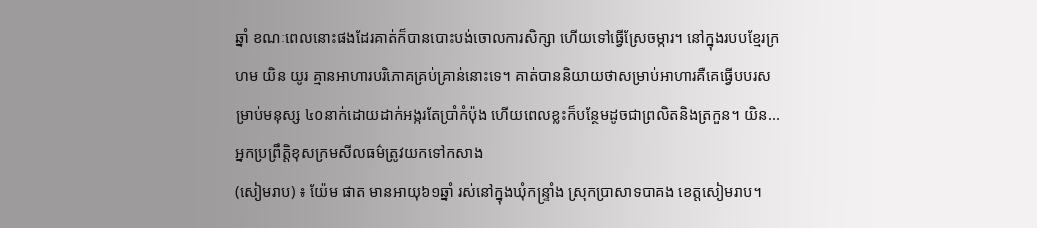ឆ្នាំ ខណៈពេលនោះផងដែរគាត់ក៏បានបោះបង់ចោលការសិក្សា ហើយទៅធ្វើស្រែចម្ការ។ នៅក្នុងរបបខ្មែរក្រហម យិន យូរ គ្មានអាហារបរិភោគគ្រប់គ្រាន់នោះទេ។ គាត់បាននិយាយថាសម្រាប់អាហារគឺគេធ្វើបបរសម្រាប់មនុស្ស ៤០នាក់ដោយដាក់អង្ករតែប្រាំកំប៉ុង ហើយពេលខ្លះក៏បន្ថែមដូចជាព្រលិតនិងត្រកួន។ យិន...
អ្នកប្រព្រឹត្តិខុសក្រមសីលធម៌ត្រូវយកទៅកសាង
(សៀមរាប) ៖ យ៉ែម ផាត មានអាយុ៦១ឆ្នាំ រស់នៅក្នុងឃុំកន្រ្ទាំង ស្រុកប្រាសាទបាគង ខេត្តសៀមរាប។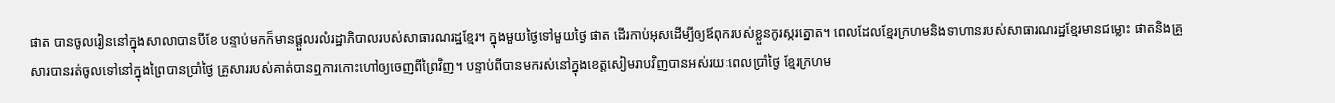ផាត បានចូលរៀននៅក្នុងសាលាបានបីខែ បន្ទាប់មកក៏មានផ្ដួលរលំរដ្ឋាភិបាលរបស់សាធារណរដ្ឋខ្មែរ។ ក្នុងមួយថ្ងៃទៅមួយថ្ងៃ ផាត ដើរកាប់អុសដើម្បីឲ្យឪពុករបស់ខ្លួនកូរស្ករត្នោត។ ពេលដែលខ្មែរក្រហមនិងទាហានរបស់សាធារណរដ្ឋខ្មែរមានជម្លោះ ផាតនិងគ្រួសារបានរត់ចូលទៅនៅក្នុងព្រៃបានប្រាំថ្ងៃ គ្រួសាររបស់គាត់បានឮការកោះហៅឲ្យចេញពីព្រៃវិញ។ បន្ទាប់ពីបានមករស់នៅក្នុងខេត្តសៀមរាបវិញបានអស់រយៈពេលប្រាំថ្ងៃ ខ្មែរក្រហម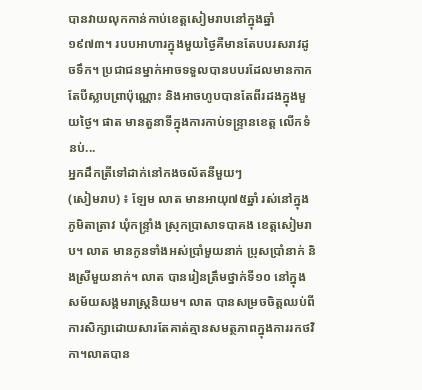បានវាយលុកកាន់កាប់ខេត្តសៀមរាបនៅក្នុងឆ្នាំ១៩៧៣។ របបអាហារក្នុងមួយថ្ងៃគឺមានតែបបរសរាវដូចទឹក។ ប្រជាជនម្នាក់អាចទទួលបានបបរដែលមានកាកតែបីស្លាបព្រាប៉ុណ្ណោះ និងអាចហូបបានតែពីរដងក្នុងមួយថ្ងៃ។ ផាត មានតួនាទីក្នុងការកាប់ទន្រ្ទានខេត្ត លើកទំនប់...
អ្នកដឹកត្រីទៅដាក់នៅកងចល័តនីមួយៗ
(សៀមរាប) ៖ ឡែម លាត មានអាយុ៧៥ឆ្នាំ រស់នៅក្នុងភូមិតាត្រាវ ឃុំកន្ទ្រាំង ស្រុកប្រាសាទបាគង ខេត្តសៀមរាប។ លាត មានកូនទាំងអស់ប្រាំមួយនាក់ ប្រុសប្រាំនាក់ និងស្រីមួយនាក់។ លាត បានរៀនត្រឹមថ្នាក់ទី១០ នៅក្នុងសម័យសង្គមរាស្រ្តនិយម។ លាត បានសម្រចចិត្តឈប់ពីការសិក្សាដោយសារតែគាត់គ្មានសមត្ថភាពក្នុងការរកថវិកា។លាតបាន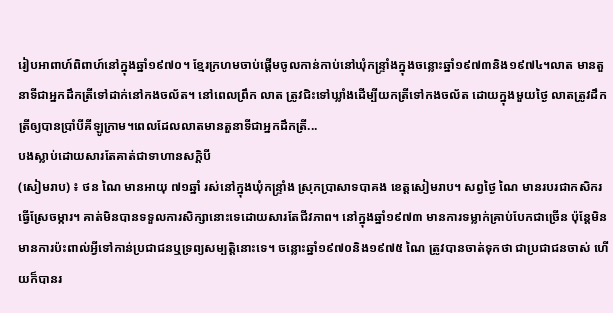រៀបអាពាហ៍ពិពាហ៍នៅក្នុងឆ្នាំ១៩៧០។ ខ្មែរក្រហមចាប់ផ្ដើមចូលកាន់កាប់នៅឃុំកន្រ្ទាំងក្នុងចន្លោះឆ្នាំ១៩៧៣និង១៩៧៤។លាត មានតួនាទីជាអ្នកដឹកត្រីទៅដាក់នៅកងចល័ត។ នៅពេលព្រឹក លាត ត្រូវជិះទៅឃ្លាំងដើម្បីយកត្រីទៅកងចល័ត ដោយក្នុងមួយថ្ងៃ លាតត្រូវដឹកត្រីឲ្យបានប្រាំបីគីឡូក្រាម។ពេលដែលលាតមានតួនាទីជាអ្នកដឹកត្រី...
បងស្លាប់ដោយសារតែគាត់ជាទាហានសក្ដិបី
(សៀមរាប) ៖ ថន ណៃ មានអាយុ ៧១ឆ្នាំ រស់នៅក្នុងឃុំកន្រ្ទាំង ស្រុកប្រាសាទបាគង ខេត្តសៀមរាប។ សព្វថ្ងៃ ណៃ មានរបរជាកសិករធ្វើស្រែចម្ការ។ គាត់មិនបានទទួលការសិក្សានោះទេដោយសារតែជីវភាព។ នៅក្នុងឆ្នាំ១៩៧៣ មានការទម្លាក់គ្រាប់បែកជាច្រើន ប៉ុន្ដែមិនមានការប៉ះពាល់អ្វីទៅកាន់ប្រជាជនឬទ្រព្យសម្បត្តិនោះទេ។ ចន្លោះឆ្នាំ១៩៧០និង១៩៧៥ ណៃ ត្រូវបានចាត់ទុកថា ជាប្រជាជនចាស់ ហើយក៏បានរ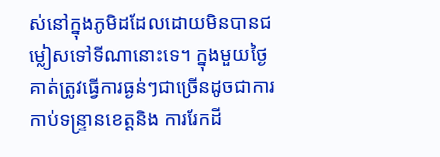ស់នៅក្នុងភូមិដដែលដោយមិនបានជម្លៀសទៅទីណានោះទេ។ ក្នុងមួយថ្ងៃ គាត់ត្រូវធ្វើការធ្ងន់ៗជាច្រើនដូចជាការកាប់ទន្រ្ទានខេត្តនិង ការរែកដី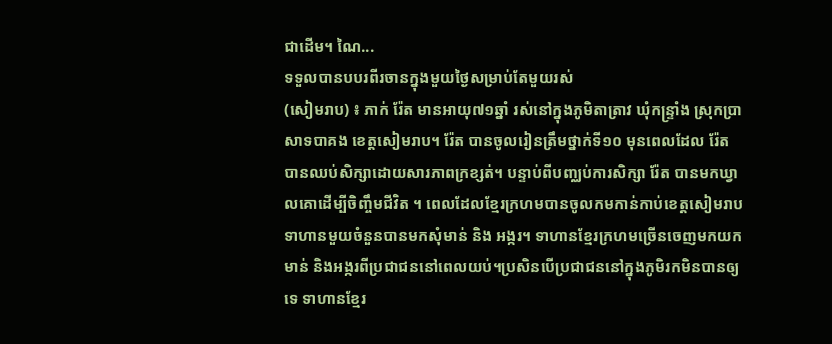ជាដើម។ ណៃ...
ទទួលបានបបរពីរចានក្នុងមួយថ្ងៃសម្រាប់តែមួយរស់
(សៀមរាប) ៖ ភាក់ រ៉ែត មានអាយុ៧១ឆ្នាំ រស់នៅក្នុងភូមិតាត្រាវ ឃុំកន្ទ្រាំង ស្រុកប្រាសាទបាគង ខេត្តសៀមរាប។ រ៉ែត បានចូលរៀនត្រឹមថ្នាក់ទី១០ មុនពេលដែល រ៉ែត បានឈប់សិក្សាដោយសារភាពក្រខ្សត់។ បន្ទាប់ពីបញ្ឈប់ការសិក្សា រ៉ែត បានមកឃ្វាលគោដើម្បីចិញ្ចឹមជីវិត ។ ពេលដែលខ្មែរក្រហមបានចូលកមកាន់កាប់ខេត្តសៀមរាប ទាហានមួយចំនួនបានមកសុំមាន់ និង អង្ករ។ ទាហានខ្មែរក្រហមច្រើនចេញមកយកមាន់ និងអង្ករពីប្រជាជននៅពេលយប់។ប្រសិនបើប្រជាជននៅក្នុងភូមិរកមិនបានឲ្យទេ ទាហានខ្មែរ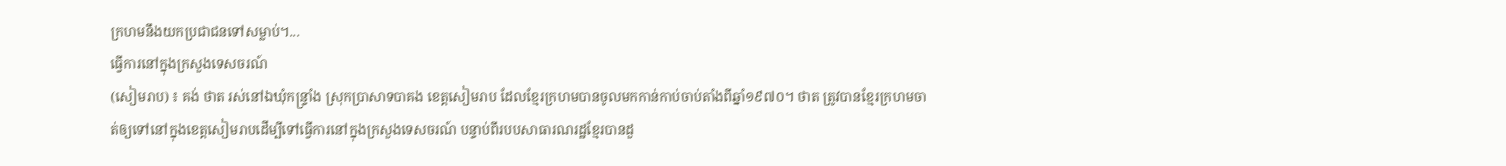ក្រហមនឹងយកប្រជាជនទៅសម្លាប់។...
ធ្វើការនៅក្នុងក្រសួងទេសចរណ៍
(សៀមរាប) ៖ គង់ ថាត រស់នៅឯឃុំកន្ទ្រាំង ស្រុកប្រាសាទបាគង ខេត្តសៀមរាប ដែលខ្មែរក្រហមបានចូលមកកាន់កាប់ចាប់តាំងពីឆ្នាំ១៩៧០។ ថាត ត្រូវបានខ្មែរក្រហមចាត់ឲ្យទៅនៅក្នុងខេត្តសៀមរាបដើម្បីទៅធ្វើការនៅក្នុងក្រសួងទេសចរណ៍ បន្ទាប់ពីរបបសាធារណរដ្ឋខ្មែរបានដួ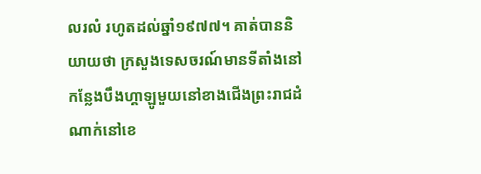លរលំ រហូតដល់ឆ្នាំ១៩៧៧។ គាត់បាននិយាយថា ក្រសួងទេសចរណ៍មានទីតាំងនៅកន្លែងបឹងហ្គាឡូមួយនៅខាងជើងព្រះរាជដំណាក់នៅខេ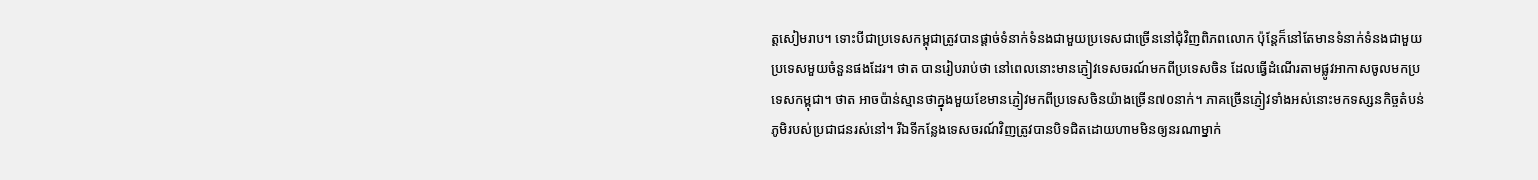ត្តសៀមរាប។ ទោះបីជាប្រទេសកម្ពុជាត្រូវបានផ្តាច់ទំនាក់ទំនងជាមួយប្រទេសជាច្រើននៅជុំវិញពិភពលោក ប៉ុន្ដែក៏នៅតែមានទំនាក់ទំនងជាមួយប្រទេសមួយចំនួនផងដែរ។ ថាត បានរៀបរាប់ថា នៅពេលនោះមានភ្ញៀវទេសចរណ៍មកពីប្រទេសចិន ដែលធ្វើដំណើរតាមផ្លូវអាកាសចូលមកប្រទេសកម្ពុជា។ ថាត អាចប៉ាន់ស្មានថាក្នុងមួយខែមានភ្ញៀវមកពីប្រទេសចិនយ៉ាងច្រើន៧០នាក់។ ភាគច្រើនភ្ញៀវទាំងអស់នោះមកទស្សនកិច្ចតំបន់ភូមិរបស់ប្រជាជនរស់នៅ។ រីឯទីកន្លែងទេសចរណ៍វិញត្រូវបានបិទជិតដោយហាមមិនឲ្យនរណាម្នាក់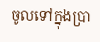ចូលទៅក្នុងប្រា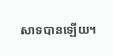សាទបានឡើយ។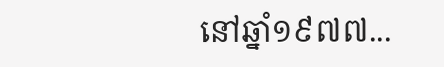នៅឆ្នាំ១៩៧៧...